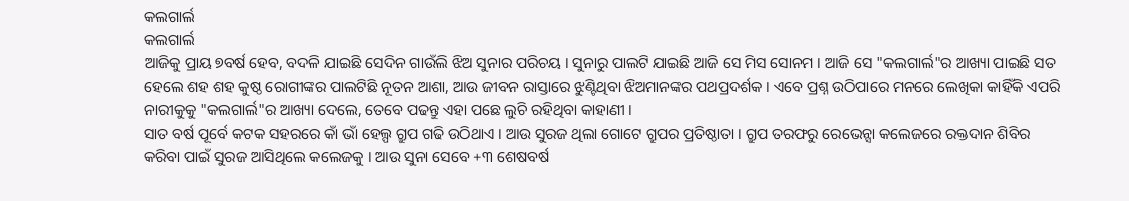କଲଗାର୍ଲ
କଲଗାର୍ଲ
ଆଜିକୁ ପ୍ରାୟ ୭ବର୍ଷ ହେବ, ବଦଳି ଯାଇଛି ସେଦିନ ଗାଉଁଲି ଝିଅ ସୁନାର ପରିଚୟ । ସୁନାରୁ ପାଲଟି ଯାଇଛି ଆଜି ସେ ମିସ ସୋନମ । ଆଜି ସେ "କଲଗାର୍ଲ"ର ଆଖ୍ୟା ପାଇଛି ସତ ହେଲେ ଶହ ଶହ କୁଷ୍ଠ ରୋଗୀଙ୍କର ପାଲଟିଛି ନୂତନ ଆଶା, ଆଉ ଜୀବନ ରାସ୍ତାରେ ଝୁଣ୍ଟିଥିବା ଝିଅମାନଙ୍କର ପଥପ୍ରଦର୍ଶକ । ଏବେ ପ୍ରଶ୍ନ ଉଠିପାରେ ମନରେ ଲେଖିକା କାହିଁକି ଏପରି ନାରୀକୁକୁ "କଲଗାର୍ଲ"ର ଆଖ୍ୟା ଦେଲେ, ତେବେ ପଢନ୍ତୁ ଏହା ପଛେ ଲୁଚି ରହିଥିବା କାହାଣୀ ।
ସାତ ବର୍ଷ ପୂର୍ବେ କଟକ ସହରରେ କାଁ ଭାଁ ହେଲ୍ପ ଗ୍ରୁପ ଗଢି ଉଠିଥାଏ । ଆଉ ସୁରଜ ଥିଲା ଗୋଟେ ଗ୍ରୁପର ପ୍ରତିଷ୍ଠାତା । ଗ୍ରୁପ ତରଫରୁ ରେଭେନ୍ସା କଲେଜରେ ରକ୍ତଦାନ ଶିବିର କରିବା ପାଇଁ ସୁରଜ ଆସିଥିଲେ କଲେଜକୁ । ଆଉ ସୁନା ସେବେ +୩ ଶେଷବର୍ଷ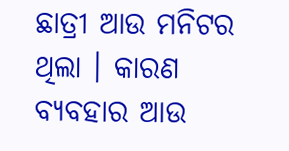ଛାତ୍ରୀ ଆଉ ମନିଟର ଥିଲା । କାରଣ ବ୍ୟବହାର ଆଉ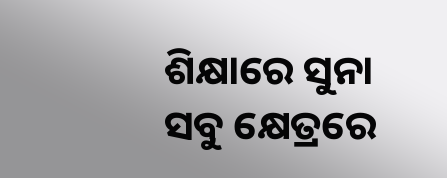ଶିକ୍ଷାରେ ସୁନା ସବୁ କ୍ଷେତ୍ରରେ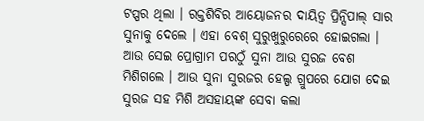ଟପ୍ପର ଥିଲା । ରକ୍ତଶିବିର ଆୟୋଜନର ଦାୟିତ୍ୱ ପ୍ରିନ୍ସିପାଲ୍ ସାର ସୁନାକୁ ଦେଲେ । ଏହା ବେଶ୍ ସୁରୁଖୁରୁରେରେ ହୋଇଗଲା । ଆଉ ସେଇ ପ୍ରୋଗ୍ରାମ ପରଠୁଁ ସୁନା ଆଉ ସୁରଜ ବେଶ ମିଶିଗଲେ । ଆଉ ସୁନା ସୁରଜର ହେଲ୍ପ ଗ୍ରୁପରେ ଯୋଗ ଦେଇ ସୁରଜ ସହ ମିଶି ଅସହାୟଙ୍କ ସେବା କଲା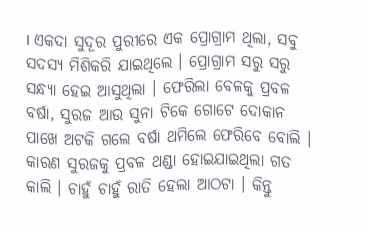। ଏକଦା ସୁଦୂର ପୁରୀରେ ଏକ ପ୍ରୋଗ୍ରାମ ଥିଲା, ସବୁ ସଦସ୍ୟ ମିଶିକରି ଯାଇଥିଲେ । ପ୍ରୋଗ୍ରାମ ସରୁ ସରୁ ସନ୍ଧ୍ୟା ହେଇ ଆସୁଥିଲା । ଫେରିଲା ବେଳକୁ ପ୍ରବଳ ବର୍ଷା, ସୁରଜ ଆଉ ସୁନା ଟିକେ ଗୋଟେ ଦୋକାନ ପାଖେ ଅଟକି ଗଲେ ବର୍ଷା ଥମିଲେ ଫେରିବେ ବୋଲି । କାରଣ ସୁରଜକୁ ପ୍ରବଳ ଥଣ୍ଡା ହୋଇଯାଇଥିଲା ଗତ କାଲି । ଚାହୁଁ ଚାହୁଁ ରାତି ହେଲା ଆଠଟା । କିନ୍ତୁ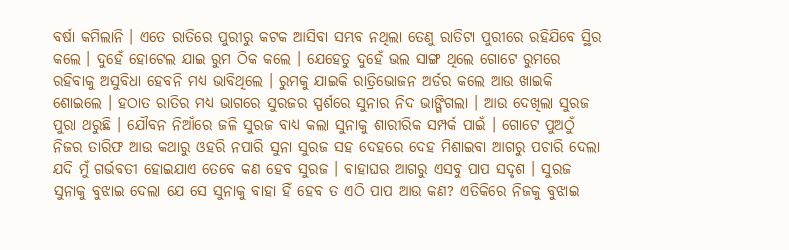ବର୍ଷା କମିଲାନି । ଏତେ ରାତିରେ ପୁରୀରୁ କଟକ ଆସିବା ସମ୍ଭବ ନଥିଲା ତେଣୁ ରାତିଟା ପୁରୀରେ ରହିଯିବେ ସ୍ଥିର କଲେ । ଦୁହେଁ ହୋଟେଲ ଯାଇ ରୁମ ଠିକ କଲେ । ଯେହେତୁ ଦୁହେଁ ଭଲ ସାଙ୍ଗ ଥିଲେ ଗୋଟେ ରୁମରେ ରହିବାକୁ ଅସୁବିଧା ହେବନି ମଧ୍ୟ ଭାବିଥିଲେ । ରୁମକୁ ଯାଇକି ରାତ୍ରିଭୋଜନ ଅର୍ଡର କଲେ ଆଉ ଖାଇକି ଶୋଇଲେ । ହଠାତ ରାତିର ମଧ୍ୟ ଭାଗରେ ସୁରଜର ସ୍ପର୍ଶରେ ସୁନାର ନିଦ ଭାଙ୍ଗିଗଲା । ଆଉ ଦେଖିଲା ସୁରଜ ପୁରା ଥରୁଛି । ଯୌବନ ନିଆଁରେ ଜଳି ସୁରଜ ବାଧ୍ୟ କଲା ସୁନାକୁ ଶାରୀରିକ ସମ୍ପର୍କ ପାଇଁ । ଗୋଟେ ପୁଅଠୁଁ ନିଜର ତାରିଫ ଆଉ କଥାରୁ ଓହରି ନପାରି ସୁନା ସୁରଜ ସହ ଦେହରେ ଦେହ ମିଶାଇବା ଆଗରୁ ପଚାରି ଦେଲା ଯଦି ମୁଁ ଗର୍ଭବତୀ ହୋଇଯାଏ ତେବେ କଣ ହେବ ସୁରଜ । ବାହାଘର ଆଗରୁ ଏସବୁ ପାପ ସଦୃଶ । ସୁରଜ ସୁନାକୁ ବୁଝାଇ ଦେଲା ଯେ ସେ ସୁନାକୁ ବାହା ହିଁ ହେବ ତ ଏଠି ପାପ ଆଉ କଣ? ଏତିକିରେ ନିଜକୁ ବୁଝାଇ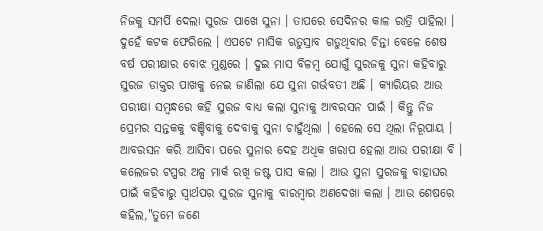ନିଜକୁ ସମର୍ପି ଦେଲା ସୁରଜ ପାଖେ ସୁନା । ତାପରେ ସେଦିନର କାଳ ରାତ୍ରି ପାହିଲା । ଦୁହେଁ କଟକ ଫେରିଲେ । ଏପଟେ ମାସିକ ଋତୁସ୍ରାବ ଗଡୁଥିବାର ଚିନ୍ତା ବେଳେ ଶେଷ ବର୍ଷ ପରୀକ୍ଷାର ବୋଝ ମୁଣ୍ଡରେ । ଦୁଇ ମାସ ବିଳମ୍ବ ଯୋଗୁଁ ସୁରଜକୁ ସୁନା କହିବାରୁ ସୁରଜ ଡାକ୍ତର ପାଖକୁ ନେଇ ଜାଣିଲା ଯେ ସୁନା ଗର୍ଭବତୀ ଅଛି । କ୍ୟାରିୟର ଆଉ ପରୀକ୍ଷା ସମ୍ବନ୍ଧରେ କହି ସୁରଜ ବାଧ୍ୟ କଲା ସୁନାକୁ ଆବରସନ ପାଇଁ । କିନ୍ତୁ ନିଜ ପ୍ରେମର ସନ୍ତକକୁ ବଞ୍ଚିବାକୁ ଦେବାକୁ ସୁନା ଚାହୁଁଥିଲା । ହେଲେ ସେ ଥିଲା ନିରୂପାୟ । ଆବରସନ କରି ଆସିବା ପରେ ସୁନାର ଦେହ ଅଧିକ ଖରାପ ହେଲା ଆଉ ପରୀକ୍ଷା ବି । କଲେଜର ଟପ୍ପର ଅଳ୍ପ ମାର୍କ ରଖି ଜଷ୍ଟ ପାସ କଲା । ଆଉ ସୁନା ସୁରଜକୁ ବାହାଘର ପାଇଁ କହିବାରୁ ସ୍ୱାର୍ଥପର ସୁରଜ ସୁନାକୁ ବାରମ୍ବାର ଅଣଦେଖା କଲା । ଆଉ ଶେଷରେ କହିଲ,"ତୁମେ ଜଣେ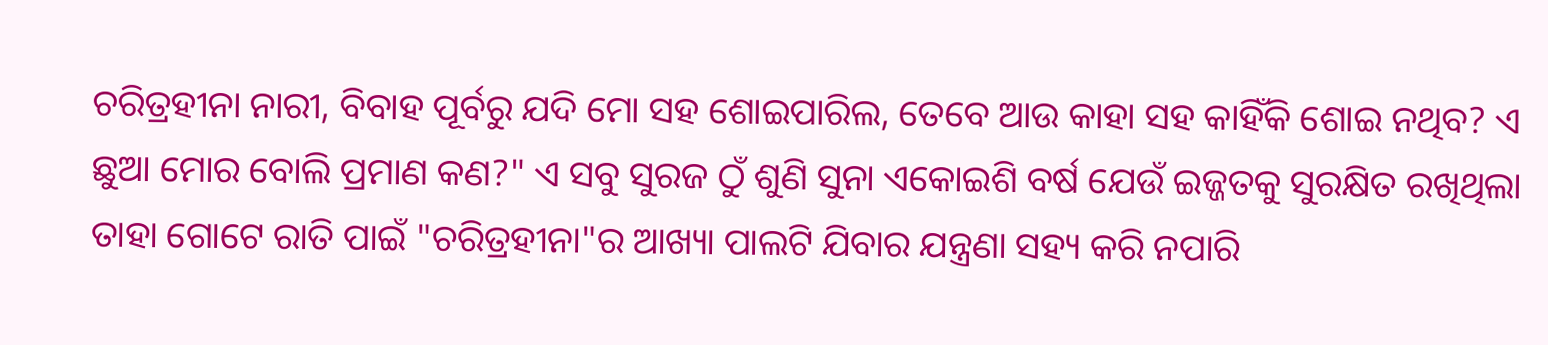ଚରିତ୍ରହୀନା ନାରୀ, ବିବାହ ପୂର୍ବରୁ ଯଦି ମୋ ସହ ଶୋଇପାରିଲ, ତେବେ ଆଉ କାହା ସହ କାହିଁକି ଶୋଇ ନଥିବ? ଏ ଛୁଆ ମୋର ବୋଲି ପ୍ରମାଣ କଣ?" ଏ ସବୁ ସୁରଜ ଠୁଁ ଶୁଣି ସୁନା ଏକୋଇଶି ବର୍ଷ ଯେଉଁ ଇଜ୍ଜତକୁ ସୁରକ୍ଷିତ ରଖିଥିଲା ତାହା ଗୋଟେ ରାତି ପାଇଁ "ଚରିତ୍ରହୀନା"ର ଆଖ୍ୟା ପାଲଟି ଯିବାର ଯନ୍ତ୍ରଣା ସହ୍ୟ କରି ନପାରି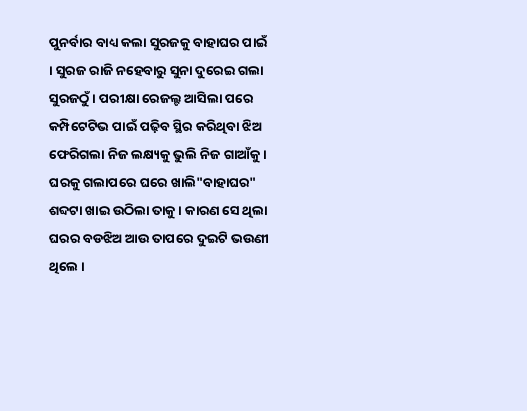ପୁନର୍ବାର ବାଧ୍ୟ କଲା ସୁରଜକୁ ବାହାଘର ପାଇଁ । ସୁରଜ ରାଜି ନହେବାରୁ ସୁନା ଦୁରେଇ ଗଲା ସୁରଜଠୁଁ । ପରୀକ୍ଷା ରେଜଲ୍ଟ ଆସିଲା ପରେ କମ୍ପିଟେଟିଭ ପାଇଁ ପଢ଼ିବ ସ୍ଥିର କରିଥିବା ଝିଅ ଫେରିଗଲା ନିଜ ଲକ୍ଷ୍ୟକୁ ଭୁଲି ନିଜ ଗାଆଁକୁ । ଘରକୁ ଗଲାପରେ ଘରେ ଖାଲି"ବାହାଘର" ଶବ୍ଦଟା ଖାଇ ଉଠିଲା ତାକୁ । କାରଣ ସେ ଥିଲା ଘରର ବଡଝିଅ ଆଉ ତାପରେ ଦୁଇଟି ଭଉଣୀ ଥିଲେ ।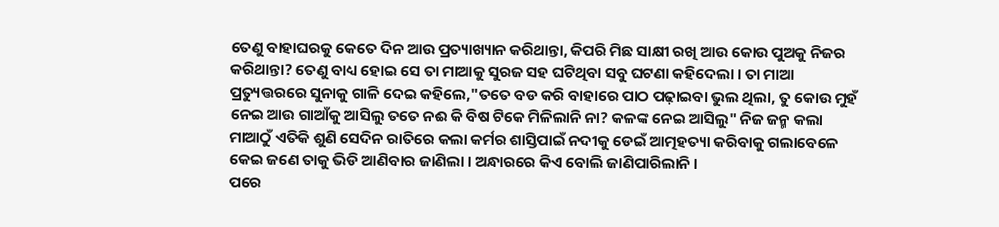ତେଣୁ ବାହାଘରକୁ କେତେ ଦିନ ଆଉ ପ୍ରତ୍ୟାଖ୍ୟାନ କରିଥାନ୍ତା, କିପରି ମିଛ ସାକ୍ଷୀ ରଖି ଆଉ କୋଉ ପୁଅକୁ ନିଜର କରିଥାନ୍ତା? ତେଣୁ ବାଧ୍ୟ ହୋଇ ସେ ତା ମାଆକୁ ସୁରଜ ସହ ଘଟିଥିବା ସବୁ ଘଟଣା କହିଦେଲା । ତା ମାଆ ପ୍ରତ୍ୟୁତ୍ତରରେ ସୁନାକୁ ଗାଳି ଦେଇ କହିଲେ,"ତତେ ବଡ କରି ବାହାରେ ପାଠ ପଢ଼ାଇବା ଭୁଲ ଥିଲା, ତୁ କୋଉ ମୁହଁ ନେଇ ଆଉ ଗାଆଁକୁ ଆସିଲୁ ତତେ ନଈ କି ବିଷ ଟିକେ ମିଳିଲାନି ନା? କଳଙ୍କ ନେଇ ଆସିଲୁ" ନିଜ ଜନ୍ମ କଲା ମାଆଠୁଁ ଏତିକି ଶୁଣି ସେଦିନ ରାତିରେ କଲା କର୍ମର ଶାସ୍ତିପାଇଁ ନଦୀକୁ ଡେଇଁ ଆତ୍ମହତ୍ୟା କରିବାକୁ ଗଲାବେଳେ କେଇ ଜଣେ ତାକୁ ଭିଡି ଆଣିବାର ଜାଣିଲା । ଅନ୍ଧାରରେ କିଏ ବୋଲି ଜାଣିପାରିଲାନି ।
ପରେ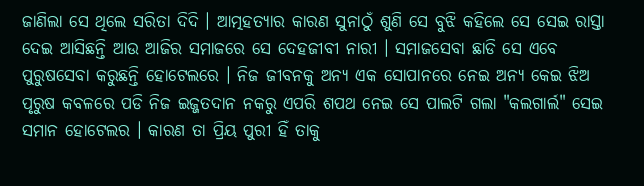ଜାଣିଲା ସେ ଥିଲେ ସରିତା ଦିଦି । ଆତ୍ମହତ୍ୟାର କାରଣ ସୁନାଠୁଁ ଶୁଣି ସେ ବୁଝି କହିଲେ ସେ ସେଇ ରାସ୍ତା ଦେଇ ଆସିଛନ୍ତି ଆଉ ଆଜିର ସମାଜରେ ସେ ଦେହଜୀବୀ ନାରୀ । ସମାଜସେବା ଛାଡି ସେ ଏବେ ପୁରୁଷସେବା କରୁଛନ୍ତି ହୋଟେଲରେ । ନିଜ ଜୀବନକୁ ଅନ୍ୟ ଏକ ସୋପାନରେ ନେଇ ଅନ୍ୟ କେଇ ଝିଅ ପୃରୁଷ କବଳରେ ପଡି ନିଜ ଇଜ୍ଜତଦାନ ନକରୁ ଏପରି ଶପଥ ନେଇ ସେ ପାଲଟି ଗଲା "କଲଗାର୍ଲ" ସେଇ ସମାନ ହୋଟେଲର । କାରଣ ତା ପ୍ରିୟ ପୁରୀ ହିଁ ତାକୁ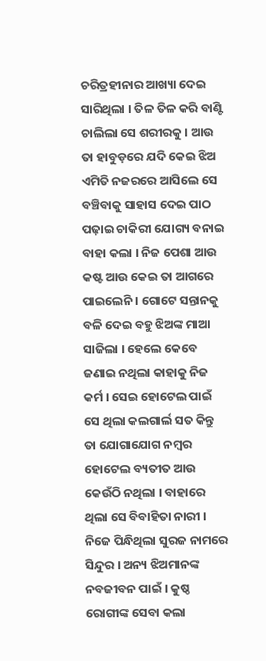ଚରିତ୍ରହୀନାର ଆଖ୍ୟା ଦେଇ ସାରିଥିଲା । ତିଳ ତିଳ କରି ବାଣ୍ଟି ଚାଲିଲା ସେ ଶରୀରକୁ । ଆଉ ତା ହାବୁଡ଼ରେ ଯଦି କେଇ ଝିଅ ଏମିତି ନଜରରେ ଆସିଲେ ସେ ବଞ୍ଚିବାକୁ ସାହାସ ଦେଇ ପାଠ ପଢ଼ାଇ ଚାକିରୀ ଯୋଗ୍ୟ ବନାଇ ବାହା କଲା । ନିଜ ପେଶା ଆଉ କଷ୍ଟ ଆଉ କେଇ ତା ଆଗରେ ପାଇଲେନି । ଗୋଟେ ସନ୍ତାନକୁ ବଳି ଦେଇ ବହୁ ଝିଅଙ୍କ ମାଆ ସାଜିଲା । ହେଲେ କେବେ ଜଣାଇ ନଥିଲା କାହାକୁ ନିଜ କର୍ମ । ସେଇ ହୋଟେଲ ପାଇଁ ସେ ଥିଲା କଲଗାର୍ଲ ସତ କିନ୍ତୁ ତା ଯୋଗାଯୋଗ ନମ୍ବର ହୋଟେଲ ବ୍ୟତୀତ ଆଉ କେଉଁଠି ନଥିଲା । ବାହାରେ ଥିଲା ସେ ବିବାହିତା ନାରୀ । ନିଜେ ପିନ୍ଧିଥିଲା ସୁରଜ ନାମରେ ସିନ୍ଦୁର । ଅନ୍ୟ ଝିଅମାନଙ୍କ ନବଜୀବନ ପାଇଁ । କୁଷ୍ଠ ରୋଗୀଙ୍କ ସେବା କଲା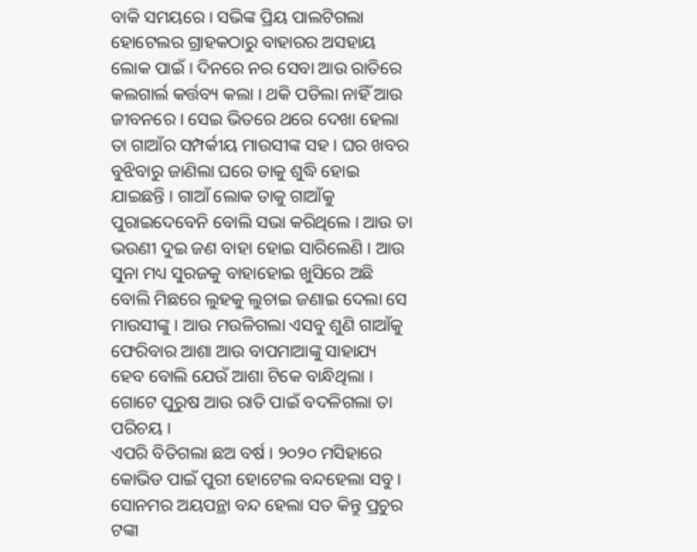ବାକି ସମୟରେ । ସଭିଙ୍କ ପ୍ରିୟ ପାଲଟିଗଲା ହୋଟେଲର ଗ୍ରାହକଠାରୁ ବାହାରର ଅସହାୟ ଲୋକ ପାଇଁ । ଦିନରେ ନର ସେବା ଆଉ ରାତିରେ କଲଗାର୍ଲ କର୍ତ୍ତବ୍ୟ କଲା । ଥକି ପଡିଲା ନାହିଁ ଆଉ ଜୀବନରେ । ସେଇ ଭିତରେ ଥରେ ଦେଖା ହେଲା ତା ଗାଆଁର ସମ୍ପର୍କୀୟ ମାଉସୀଙ୍କ ସହ । ଘର ଖବର ବୁଝିବାରୁ ଜାଣିଲା ଘରେ ତାକୁ ଶୁଦ୍ଧି ହୋଇ ଯାଇଛନ୍ତି । ଗାଆଁ ଲୋକ ତାକୁ ଗାଆଁକୁ ପୁରାଇଦେବେନି ବୋଲି ସଭା କରିଥିଲେ । ଆଉ ତା ଭଉଣୀ ଦୁଇ ଜଣ ବାହା ହୋଇ ସାରିଲେଣି । ଆଉ ସୁନା ମଧ୍ୟ ସୁରଜକୁ ବାହାହୋଇ ଖୁସିରେ ଅଛି ବୋଲି ମିଛରେ ଲୁହକୁ ଲୁଚାଇ ଜଣାଇ ଦେଲା ସେ ମାଉସୀଙ୍କୁ । ଆଉ ମଉଳିଗଲା ଏସବୁ ଶୁଣି ଗାଆଁକୁ ଫେରିବାର ଆଶା ଆଉ ବାପମାଆଙ୍କୁ ସାହାଯ୍ୟ ହେବ ବୋଲି ଯେଉଁ ଆଶା ଟିକେ ବାନ୍ଧିଥିଲା । ଗୋଟେ ପୁରୁଷ ଆଉ ରାତି ପାଇଁ ବଦଳିଗଲା ତା ପରିଚୟ ।
ଏପରି ବିତିଗଲା ଛଅ ବର୍ଷ । ୨୦୨୦ ମସିହାରେ କୋଭିଡ ପାଇଁ ପୁରୀ ହୋଟେଲ ବନ୍ଦହେଲା ସବୁ । ସୋନମର ଅୟପନ୍ଥା ବନ୍ଦ ହେଲା ସତ କିନ୍ତୁ ପ୍ରଚୁର ଟଙ୍କା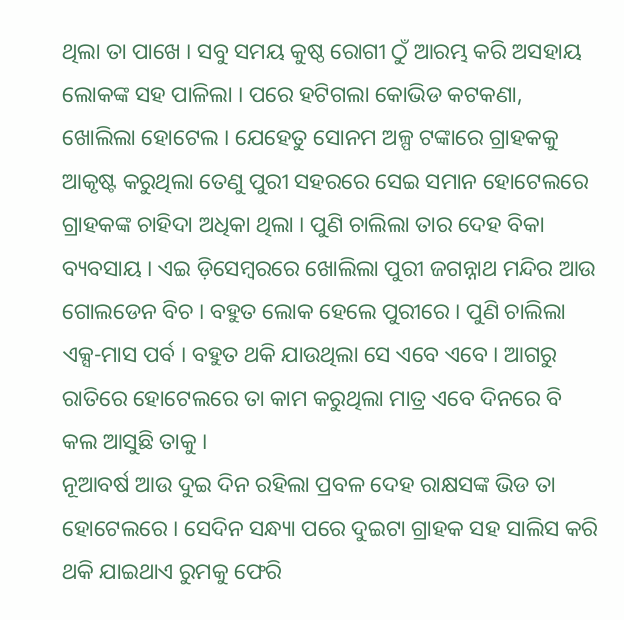ଥିଲା ତା ପାଖେ । ସବୁ ସମୟ କୁଷ୍ଠ ରୋଗୀ ଠୁଁ ଆରମ୍ଭ କରି ଅସହାୟ ଲୋକଙ୍କ ସହ ପାଳିଲା । ପରେ ହଟିଗଲା କୋଭିଡ କଟକଣା, ଖୋଲିଲା ହୋଟେଲ । ଯେହେତୁ ସୋନମ ଅଳ୍ପ ଟଙ୍କାରେ ଗ୍ରାହକକୁ ଆକୃଷ୍ଟ କରୁଥିଲା ତେଣୁ ପୁରୀ ସହରରେ ସେଇ ସମାନ ହୋଟେଲରେ ଗ୍ରାହକଙ୍କ ଚାହିଦା ଅଧିକା ଥିଲା । ପୁଣି ଚାଲିଲା ତାର ଦେହ ବିକା ବ୍ୟବସାୟ । ଏଇ ଡ଼ିସେମ୍ବରରେ ଖୋଲିଲା ପୁରୀ ଜଗନ୍ନାଥ ମନ୍ଦିର ଆଉ ଗୋଲଡେନ ବିଚ । ବହୁତ ଲୋକ ହେଲେ ପୁରୀରେ । ପୁଣି ଚାଲିଲା ଏକ୍ସ-ମାସ ପର୍ବ । ବହୁତ ଥକି ଯାଉଥିଲା ସେ ଏବେ ଏବେ । ଆଗରୁ ରାତିରେ ହୋଟେଲରେ ତା କାମ କରୁଥିଲା ମାତ୍ର ଏବେ ଦିନରେ ବି କଲ ଆସୁଛି ତାକୁ ।
ନୂଆବର୍ଷ ଆଉ ଦୁଇ ଦିନ ରହିଲା ପ୍ରବଳ ଦେହ ରାକ୍ଷସଙ୍କ ଭିଡ ତା ହୋଟେଲରେ । ସେଦିନ ସନ୍ଧ୍ୟା ପରେ ଦୁଇଟା ଗ୍ରାହକ ସହ ସାଲିସ କରି ଥକି ଯାଇଥାଏ ରୁମକୁ ଫେରି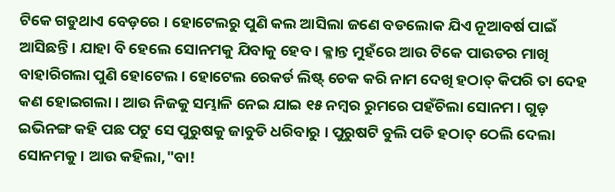ଟିକେ ଗଡୁଥାଏ ବେଡ଼ରେ । ହୋଟେଲରୁ ପୁଣି କଲ ଆସିଲା ଜଣେ ବଡଲୋକ ଯିଏ ନୂଆବର୍ଷ ପାଇଁ ଆସିଛନ୍ତି । ଯାହା ବି ହେଲେ ସୋନମକୁ ଯିବାକୁ ହେବ । କ୍ଳାନ୍ତ ମୁହଁରେ ଆଉ ଟିକେ ପାଉଡର ମାଖି ବାହାରିଗଲା ପୁଣି ହୋଟେଲ । ହୋଟେଲ ରେକର୍ଡ ଲିଷ୍ଟ୍ ଚେକ କରି ନାମ ଦେଖି ହଠାତ୍ କିପରି ତା ଦେହ କଣ ହୋଇଗଲା । ଆଉ ନିଜକୁ ସମ୍ଭାଳି ନେଇ ଯାଇ ୧୫ ନମ୍ବର ରୁମରେ ପହଁଚିଲା ସୋନମ । ଗୁଡ଼ ଇଭିନଙ୍ଗ କହି ପଛ ପଟୁ ସେ ପୁରୁଷକୁ ଜାବୁଡି ଧରିବାରୁ । ପୁରୁଷଟି ବୁଲି ପଡି ହଠାତ୍ ଠେଲି ଦେଲା ସୋନମକୁ । ଆଉ କହିଲା,"ବା!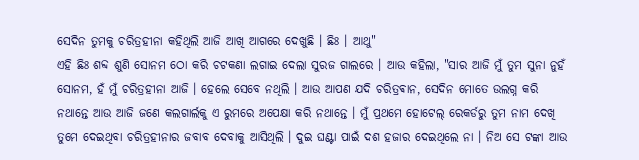ସେଦିନ ତୁମକୁ ଚରିତ୍ରହୀନା କହିଥିଲି ଆଜି ଆଖି ଆଗରେ ଦେଖୁଛି । ଛିଃ । ଆଥୁ"
ଏହି ଛିଃ ଶବ୍ଦ ଶୁଣି ସୋନମ ଠୋ କରି ଚଟକଣା ଲଗାଇ ଦେଲା ସୁରଜ ଗାଲରେ । ଆଉ କହିଲା, "ସାର ଆଜି ମୁଁ ତୁମ ସୁନା ନୁହଁ ସୋନମ, ହଁ ମୁଁ ଚରିତ୍ରହୀନା ଆଜି । ହେଲେ ସେବେ ନଥିଲି । ଆଉ ଆପଣ ଯଦି ଚରିତ୍ରଵାନ, ସେଦିନ ମୋତେ ଉଲଗ୍ନ କରି ନଥାନ୍ତେ ଆଉ ଆଜି ଜଣେ କଲଗାର୍ଲକୁ ଏ ରୁମରେ ଅପେକ୍ଷା କରି ନଥାନ୍ତେ । ମୁଁ ପ୍ରଥମେ ହୋଟେଲ୍ ରେକର୍ଡରୁ ତୁମ ନାମ ଦେଖି ତୁମେ ଦେଇଥିବା ଚରିତ୍ରହୀନାର ଜବାବ ଦେବାକୁ ଆସିଥିଲି । ଦୁଇ ଘଣ୍ଟା ପାଇଁ ଦଶ ହଜାର ଦେଇଥିଲେ ନା । ନିଅ ସେ ଟଙ୍କା ଆଉ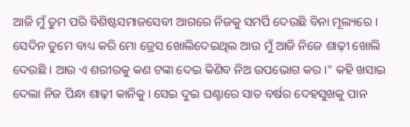ଆଜି ମୁଁ ତୁମ ପରି ବିଶିଷ୍ଟସମାଜସେବୀ ଆଗରେ ନିଜକୁ ସମର୍ପି ଦେଉଛି ବିନା ମୂଲ୍ୟରେ । ସେଦିନ ତୁମେ ବାଧ୍ୟ କରି ମୋ ଡ୍ରେସ ଖୋଲିଦେଇଥିଲ ଆଉ ମୁଁ ଆଜି ନିଜେ ଶାଢ଼ୀ ଖୋଲି ଦେଉଛି । ଆଉ ଏ ଶରୀରକୁ କଣ ଟଙ୍କା ଦେଇ କିଣିବ ନିଅ ଉପଭୋଗ କର ।" କହି ଖସାଇ ଦେଲା ନିଜ ପିନ୍ଧା ଶାଢ଼ୀ କାନିକୁ । ସେଇ ଦୁଇ ଘଣ୍ଟାରେ ସାତ ବର୍ଷର ଦେହସୁଖକୁ ପାନ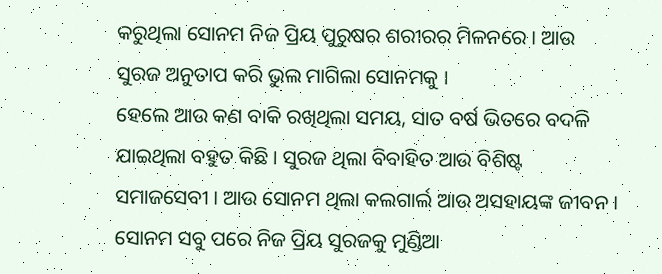କରୁଥିଲା ସୋନମ ନିଜ ପ୍ରିୟ ପୁରୁଷର ଶରୀରର ମିଳନରେ । ଆଉ ସୁରଜ ଅନୁତାପ କରି ଭୁଲ ମାଗିଲା ସୋନମକୁ ।
ହେଲେ ଆଉ କଣ ବାକି ରଖିଥିଲା ସମୟ, ସାତ ବର୍ଷ ଭିତରେ ବଦଳି ଯାଇଥିଲା ବହୁତ କିଛି । ସୁରଜ ଥିଲା ବିବାହିତ ଆଉ ବିଶିଷ୍ଟ ସମାଜସେବୀ । ଆଉ ସୋନମ ଥିଲା କଲଗାର୍ଲ ଆଉ ଅସହାୟଙ୍କ ଜୀବନ ।
ସୋନମ ସବୁ ପରେ ନିଜ ପ୍ରିୟ ସୁରଜକୁ ମୁଣ୍ଡିଆ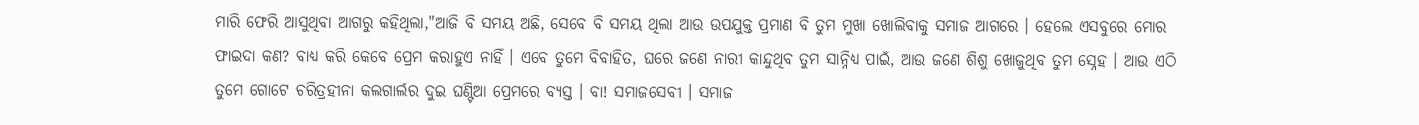ମାରି ଫେରି ଆସୁଥିବା ଆଗରୁ କହିଥିଲା,"ଆଜି ବି ସମୟ ଅଛି, ସେବେ ବି ସମୟ ଥିଲା ଆଉ ଉପଯୁକ୍ତ ପ୍ରମାଣ ବି ତୁମ ମୁଖା ଖୋଲିବାକୁ ସମାଜ ଆଗରେ । ହେଲେ ଏସବୁରେ ମୋର ଫାଇଦା କଣ? ବାଧ୍ୟ କରି କେବେ ପ୍ରେମ କରାହୁଏ ନାହିଁ । ଏବେ ତୁମେ ବିବାହିତ, ଘରେ ଜଣେ ନାରୀ କାନ୍ଦୁଥିବ ତୁମ ସାନ୍ନିଧ୍ୟ ପାଇଁ, ଆଉ ଜଣେ ଶିଶୁ ଖୋଜୁଥିବ ତୁମ ସ୍ନେହ । ଆଉ ଏଠି ତୁମେ ଗୋଟେ ଚରିତ୍ରହୀନା କଲଗାର୍ଲର ଦୁଇ ଘଣ୍ଟିଆ ପ୍ରେମରେ ବ୍ୟସ୍ତ । ବା! ସମାଜସେବୀ । ସମାଜ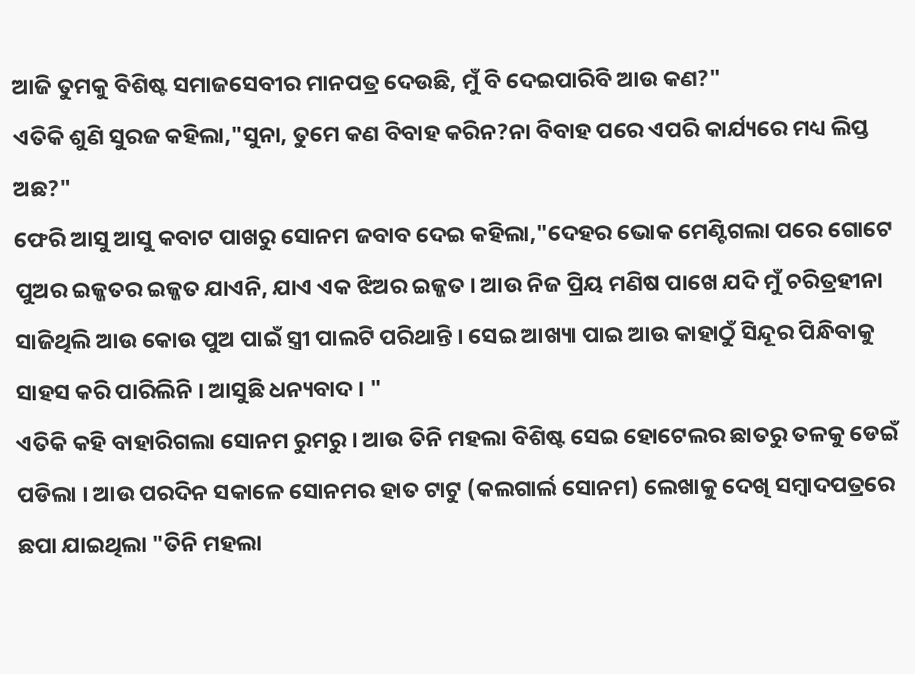ଆଜି ତୁମକୁ ବିଶିଷ୍ଟ ସମାଜସେବୀର ମାନପତ୍ର ଦେଉଛି, ମୁଁ ବି ଦେଇପାରିବି ଆଉ କଣ?"
ଏତିକି ଶୁଣି ସୁରଜ କହିଲା,"ସୁନା, ତୁମେ କଣ ବିବାହ କରିନ?ନା ବିବାହ ପରେ ଏପରି କାର୍ଯ୍ୟରେ ମଧ୍ୟ ଲିପ୍ତ ଅଛ?"
ଫେରି ଆସୁ ଆସୁ କବାଟ ପାଖରୁ ସୋନମ ଜବାବ ଦେଇ କହିଲା,"ଦେହର ଭୋକ ମେଣ୍ଟିଗଲା ପରେ ଗୋଟେ ପୁଅର ଇଜ୍ଜତର ଇଜ୍ଜତ ଯାଏନି, ଯାଏ ଏକ ଝିଅର ଇଜ୍ଜତ । ଆଉ ନିଜ ପ୍ରିୟ ମଣିଷ ପାଖେ ଯଦି ମୁଁ ଚରିତ୍ରହୀନା ସାଜିଥିଲି ଆଉ କୋଉ ପୁଅ ପାଇଁ ସ୍ତ୍ରୀ ପାଲଟି ପରିଥାନ୍ତି । ସେଇ ଆଖ୍ୟା ପାଇ ଆଉ କାହାଠୁଁ ସିନ୍ଦୂର ପିନ୍ଧିବାକୁ ସାହସ କରି ପାରିଲିନି । ଆସୁଛି ଧନ୍ୟବାଦ । "
ଏତିକି କହି ବାହାରିଗଲା ସୋନମ ରୁମରୁ । ଆଉ ତିନି ମହଲା ବିଶିଷ୍ଟ ସେଇ ହୋଟେଲର ଛାତରୁ ତଳକୁ ଡେଇଁ ପଡିଲା । ଆଉ ପରଦିନ ସକାଳେ ସୋନମର ହାତ ଟାଟୁ (କଲଗାର୍ଲ ସୋନମ) ଲେଖାକୁ ଦେଖି ସମ୍ବାଦପତ୍ରରେ ଛପା ଯାଇଥିଲା "ତିନି ମହଲା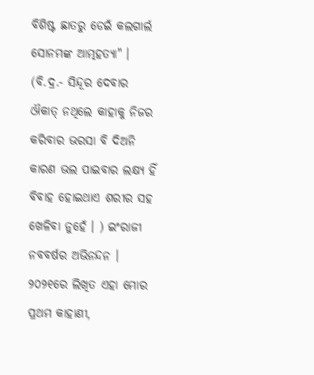ବିଶିଷ୍ଟ ଛାତରୁ ଡେଇଁ କଲଗାର୍ଲ ସୋନମଙ୍କ ଆତ୍ମହତ୍ୟା" ।
(ବି.ଦ୍ର.- ସିନ୍ଦୂର ଦେବାର ଔକାତ୍ ନଥିଲେ କାହାକୁ ନିଜର କରିବାର ଭରସା ବି ଦିଅନି କାରଣ ଭଲ ପାଇବାର ଲକ୍ଷ୍ୟ ହିଁ ବିବାହ ହୋଇଥାଏ ଶରୀର ସହ ଖେଳିବା ନୁହେଁ । ) ଇଂରାଜୀ ନବବର୍ଷର ଅଭିନନ୍ଦନ । ୨୦୨୧ରେ ଲିଖିତ ଏହା ମୋର ପ୍ରଥମ କାହାଣୀ,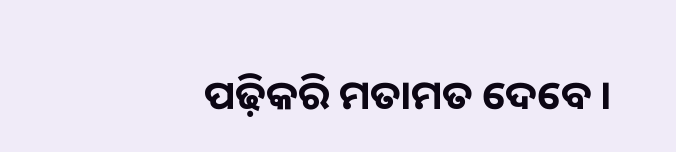ପଢ଼ିକରି ମତାମତ ଦେବେ ।